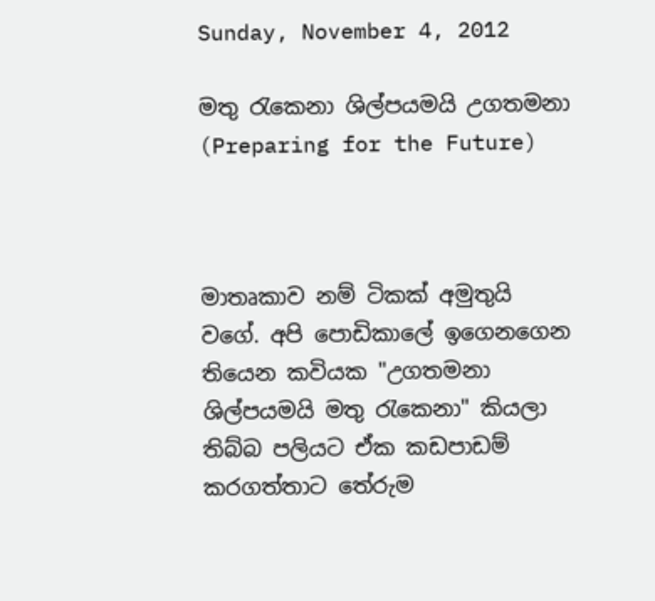Sunday, November 4, 2012

මතු රැකෙනා ශිල්පයමයි උගතමනා (Preparing for the Future)



මාතෘකාව නම් ටිකක් අමුතුයි වගේ. අපි පොඩිකාලේ ඉගෙනගෙන තියෙන කවියක "උගතමනා ශිල්පයමයි මතු රැකෙනා" කියලා තිබ්බ පලියට ඒක කඩපාඩම් කරගත්තාට තේරුම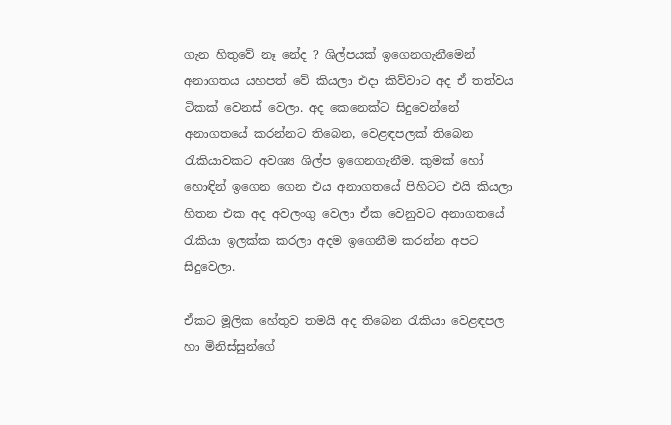ගැන හිතුවේ නෑ නේද ? ශිල්පයක් ඉගෙනගැනීමෙන් අනාගතය යහපත් වේ කියලා එදා කිව්වාට අද ඒ තත්වය ටිකක් වෙනස් වෙලා. අද කෙනෙක්ට සිදුවෙන්නේ අනාගතයේ කරන්නට තිබෙන, වෙළඳපලක් තිබෙන රැකියාවකට අවශ්‍ය ශිල්ප ඉගෙනගැනීම. කුමක් හෝ හොඳින් ඉගෙන ගෙන එය අනාගතයේ පිහිටට එයි කියලා හිතන එක අද අවලංගු වෙලා ඒක වෙනුවට අනාගතයේ රැකියා ඉලක්ක කරලා අදම ඉගෙනීම කරන්න අපට සිදුවෙලා.

ඒකට මූලික හේතුව තමයි අද තිබෙන රැකියා වෙළඳපල හා මිනිස්සුන්ගේ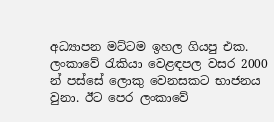අධ්‍යාපන මට්ටම ඉහල ගියපු එක. ලංකාවේ රැකියා වෙළඳපල වසර 2000 න් පස්සේ ලොකු වෙනසකට භාජනය වුනා. ඊට පෙර ලංකාවේ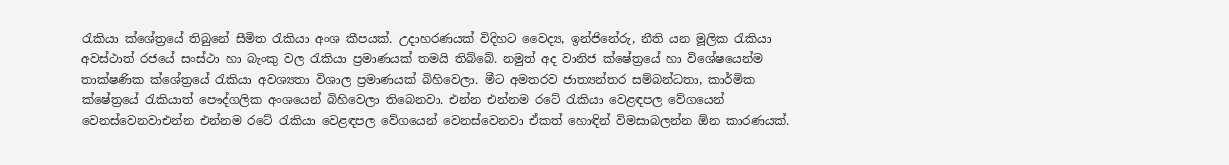රැකියා ක්ශේත්‍රයේ තිබුනේ සීමිත රැකියා අංශ කීපයක්. උදාහරණයක් විදිහට වෛද්‍ය, ඉන්ජිනේරු, නීති යන මූලික රැකියා අවස්ථාත් රජයේ සංස්ථා හා බැංකු වල රැකියා ප්‍රමාණයක් තමයි තිබ්බේ. නමුත් අද වානිජ ක්ෂේත්‍රයේ හා විශේෂයෙන්ම තාක්ෂණික ක්ශේත්‍රයේ රැකියා අවශ්‍යතා විශාල ප්‍රමාණයක් බිහිවෙලා. මීට අමතරව ජාත්‍යන්තර සම්බන්ධතා, කාර්මික ක්ෂේත්‍රයේ රැකියාත් පෞද්ගලික අංශයෙන් බිහිවෙලා තිබෙනවා. එන්න එන්නම රටේ රැකියා වෙළඳපල වේගයෙන් වෙනස්වෙනවාඑන්න එන්නම රටේ රැකියා වෙළඳපල වේගයෙන් වෙනස්වෙනවා ඒකත් හොඳින් විමසාබලන්න ඕන කාරණයක්.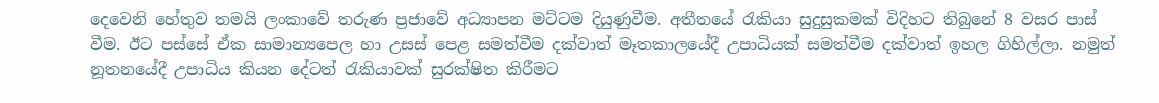දෙවෙනි හේතුව තමයි ලංකාවේ තරුණ ප්‍රජාවේ අධ්‍යාපන මට්ටම දියුණුවීම. අතීතයේ රැකියා සුදුසුකමක් විදිහට තිබුනේ 8 වසර පාස් වීම. ඊට පස්සේ ඒක සාමාන්‍යපෙල හා උසස් පෙළ සමත්වීම දක්වාත් මෑතකාලයේදී උපාධියක් සමත්වීම දක්වාත් ඉහල ගිහිල්ලා. නමුත් නූතනයේදී උපාධිය කියන දේටත් රැකියාවක් සුරක්ෂිත කිරීමට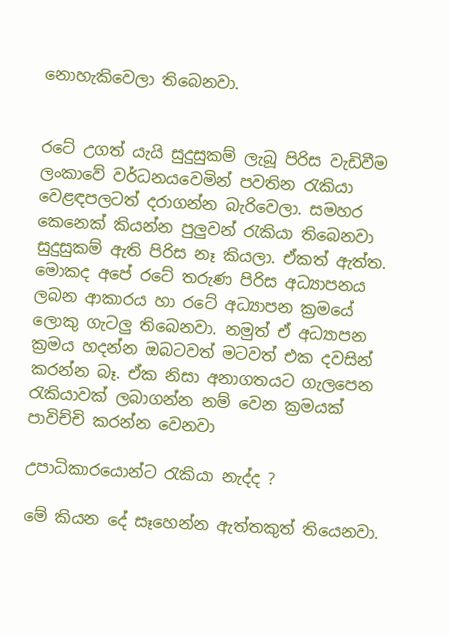නොහැකිවෙලා තිබෙනවා.


රටේ උගත් යැයි සුදුසුකම් ලැබූ පිරිස වැඩිවීම ලංකාවේ වර්ධනයවෙමින් පවතින රැකියා වෙළඳපලටත් දරාගන්න බැරිවෙලා. සමහර කෙනෙක් කියන්න පුලුවන් රැකියා තිබෙනවා සුදුසුකම් ඇති පිරිස නෑ කියලා. ඒකත් ඇත්ත. මොකද අපේ රටේ තරුණ පිරිස අධ්‍යාපනය ලබන ආකාරය හා රටේ අධ්‍යාපන ක්‍රමයේ ලොකු ගැටලු තිබෙනවා. නමුත් ඒ අධ්‍යාපන ක්‍රමය හදන්න ඔබටවත් මටවත් එක දවසින් කරන්න බෑ. ඒක නිසා අනාගතයට ගැලපෙන රැකියාවක් ලබාගන්න නම් වෙන ක්‍රමයක් පාවිච්චි කරන්න වෙනවා

උපාධිකාරයොන්ට රැකියා නැද්ද ?

මේ කියන දේ සෑහෙන්න ඇත්තකුත් තියෙනවා.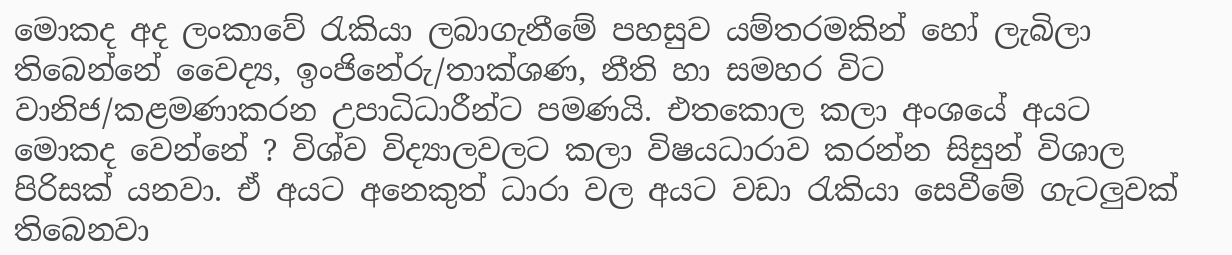මොකද අද ලංකාවේ රැකියා ලබාගැනීමේ පහසුව යම්තරමකින් හෝ ලැබිලා තිබෙන්නේ වෛද්‍ය, ඉංජිනේරු/තාක්ශණ, නීති හා සමහර විට වානිජ/කළමණාකරන උපාධිධාරීන්ට පමණයි. එතකොල කලා අංශයේ අයට මොකද වෙන්නේ ? විශ්ව විද්‍යාලවලට කලා විෂයධාරාව කරන්න සිසුන් විශාල පිරිසක් යනවා. ඒ අයට අනෙකුත් ධාරා වල අයට වඩා රැකියා සෙවීමේ ගැටලුවක් තිබෙනවා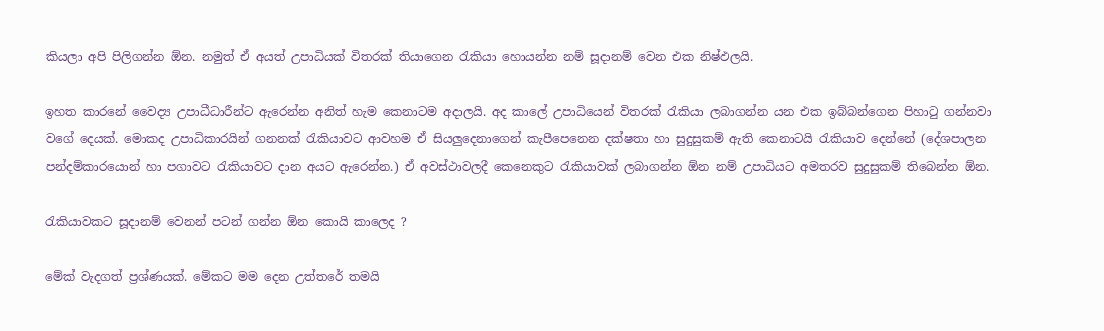කියලා අපි පිලිගන්න ඕන. නමුත් ඒ අයත් උපාධියක් විතරක් තියාගෙන රැකියා හොයන්න නම් සූදානම් වෙන එක නිෂ්ඵලයි.

ඉහත කාරනේ වෛද්‍ය උපාධීධාරීන්ට ඇරෙන්න අනිත් හැම කෙනාටම අදාලයි. අද කාලේ උපාධියෙන් විතරක් රැකියා ලබාගන්න යන එක ඉබ්බන්ගෙන පිහාටු ගන්නවා වගේ දෙයක්. මොකද උපාධිකාරයින් ගනනක් රැකියාවට ආවහම ඒ සියලුදෙනාගෙන් කැපීපෙනෙන දක්ෂතා හා සුදුසුකම් ඇති කෙනාටයි රැකියාව දෙන්නේ (දේශපාලන පන්දම්කාරයොන් හා පගාවට රැකියාවට දාන අයට ඇරෙන්න.) ඒ අවස්ථාවලදී කෙනෙකුට රැකියාවක් ලබාගන්න ඕන නම් උපාධියට අමතරව සුදුසුකම් තිබෙන්න ඕන.

රැකියාවකට සූදානම් වෙනන් පටන් ගන්න ඕන කොයි කාලෙද ?

මේක් වැදගත් ප්‍රශ්ණයක්. මේකට මම දෙන උත්තරේ තමයි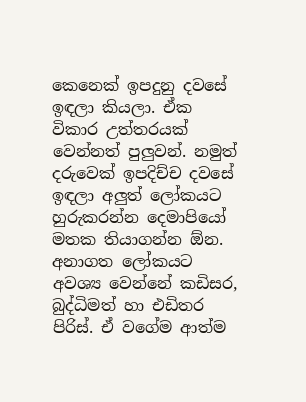කෙනෙක් ඉපදුනු දවසේ ඉඳලා කියලා. ඒක විකාර උත්තරයක් වෙන්නත් පුලුවන්. නමුත් දරුවෙක් ඉපදිච්ච දවසේ ඉඳලා අලුත් ලෝකයට හුරුකරන්න දෙමාපියෝ මතක තියාගන්න ඕන. අනාගත ලෝකයට අවශ්‍ය වෙන්නේ කඩිසර, බුද්ධිමත් හා එඩිතර පිරිස්. ඒ වගේම ආත්ම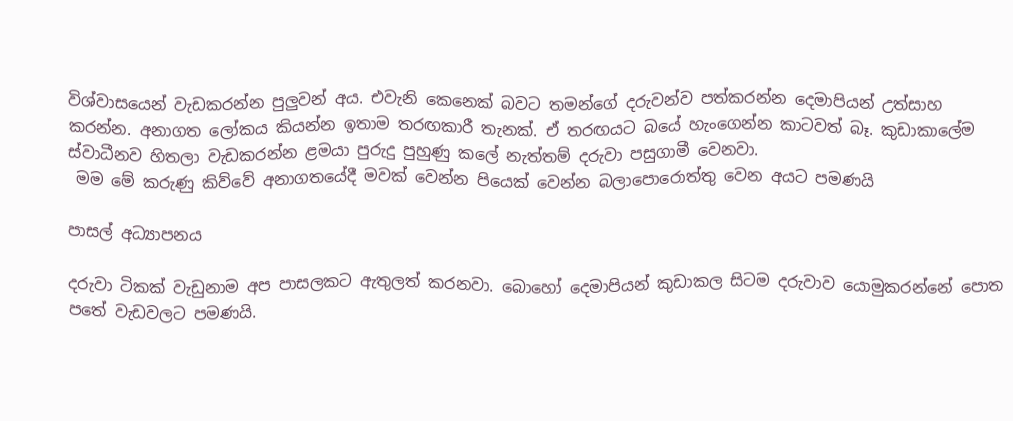විශ්වාසයෙන් වැඩකරන්න පුලුවන් අය. එවැනි කෙනෙක් බවට තමන්ගේ දරුවන්ව පත්කරන්න දෙමාපියන් උත්සාහ කරන්න. අනාගත ලෝකය කියන්න ඉතාම තරඟකාරී තැනක්. ඒ තරඟයට බයේ හැංගෙන්න කාටවත් බෑ. කුඩාකාලේම ස්වාධීනව හිතලා වැඩකරන්න ළමයා පුරුදු පුහුණු කලේ නැත්තම් දරුවා පසුගාමී වෙනවා.
 මම මේ කරුණු කිව්වේ අනාගතයේදී මවක් වෙන්න පියෙක් වෙන්න බලාපොරොත්තු වෙන අයට පමණයි

පාසල් අධ්‍යාපනය

දරුවා ටිකක් වැඩුනාම අප පාසලකට ඇතුලත් කරනවා. බොහෝ දෙමාපියන් කුඩාකල සිටම දරුවාව යොමුකරන්නේ පොත පතේ වැඩවලට පමණයි.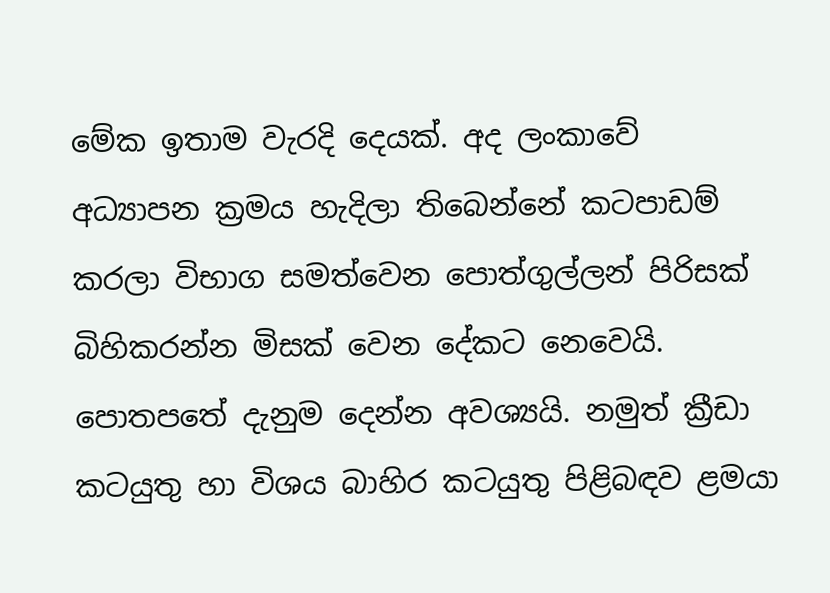මේක ඉතාම වැරදි දෙයක්. අද ලංකාවේ අධ්‍යාපන ක්‍රමය හැදිලා තිබෙන්නේ කටපාඩම් කරලා විභාග සමත්වෙන පොත්ගුල්ලන් පිරිසක් බිහිකරන්න මිසක් වෙන දේකට නෙවෙයි. පොතපතේ දැනුම දෙන්න අවශ්‍යයි. නමුත් ක්‍රීඩා කටයුතු හා විශය බාහිර කටයුතු පිළිබඳව ළමයා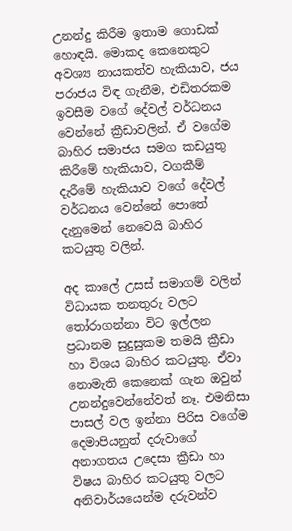උනන්දු කිරීම ඉතාම ගොඩක් හොඳයි. මොකද කෙනෙකුට අවශ්‍ය නායකත්ව හැකියාව, ජය පරාජය විඳ ගැනීම, එඩිතරකම ඉවසීම වගේ දේවල් වර්ධනය වෙන්නේ ක්‍රීඩාවලින්. ඒ වගේම බාහිර සමාජය සමග කඩයුතු කිරීමේ හැකියාව, වගකීම් දැරීමේ හැකියාව වගේ දේවල් වර්ධනය වෙන්නේ පොතේ දැනුමෙන් නෙවෙයි බාහිර කටයුතු වලින්.

අද කාලේ උසස් සමාගම් වලින් විධායක තනතුරු වලට තෝරාගන්නා විට ඉල්ලන ප්‍රධානම සුදුසුකම තමයි ක්‍රීඩා හා විශය බාහිර කටයුතු. ඒවා නොමැති කෙනෙක් ගැන ඔවුන් උනන්දුවෙන්නේවත් නෑ. එමනිසා පාසල් වල ඉන්නා පිරිස වගේම දෙමාපියනුත් දරුවාගේ අනාගතය උදෙසා ක්‍රීඩා හා විෂය බාහිර කටයුතු වලට අනිවාර්යයෙන්ම දරුවන්ව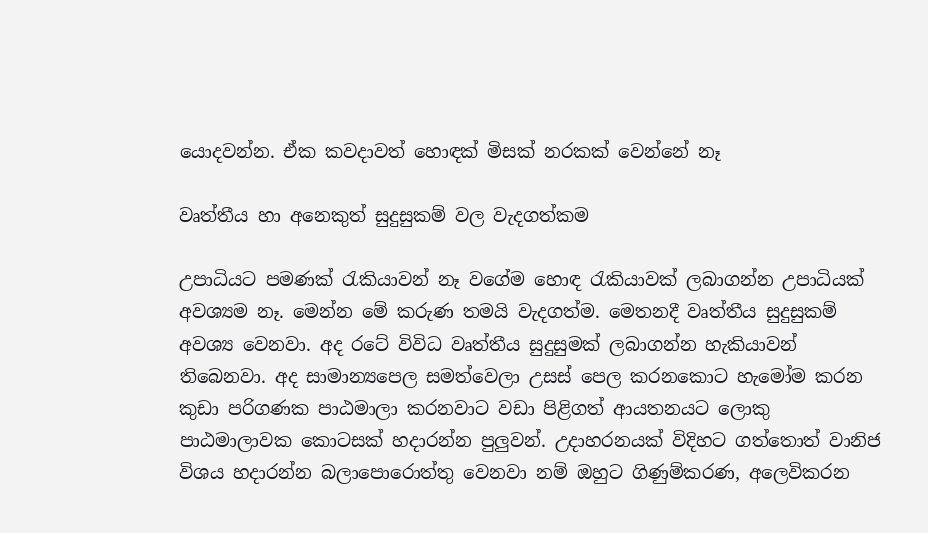යොදවන්න. ඒක කවදාවත් හොඳක් මිසක් නරකක් වෙන්නේ නෑ

වෘත්තීය හා අනෙකුත් සුදුසුකම් වල වැදගත්කම

උපාධියට පමණක් රැකියාවන් නෑ වගේම හොඳ රැකියාවක් ලබාගන්න උපාධියක් අවශ්‍යම නෑ. මෙන්න මේ කරුණ තමයි වැදගත්ම. මෙතනදී වෘත්තීය සුදුසුකම් අවශ්‍ය වෙනවා. අද රටේ විවිධ වෘත්තීය සුදුසුමක් ලබාගන්න හැකියාවන් තිබෙනවා. අද සාමාන්‍යපෙල සමත්වෙලා උසස් පෙල කරනකොට හැමෝම කරන කුඩා පරිගණක පාඨමාලා කරනවාට වඩා පිළිගත් ආයතනයට ලොකු පාඨමාලාවක කොටසක් හදාරන්න පුලුවන්. උදාහරනයක් විදිහට ගත්තොත් වානිජ විශය හදාරන්න බලාපොරොත්තු වෙනවා නම් ඔහුට ගිණුම්කරණ, අලෙවිකරන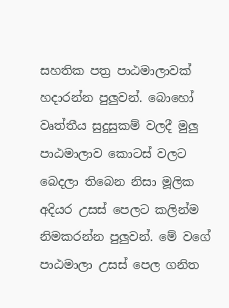සහතික පත්‍ර පාඨමාලාවක් හදාරන්න පුලුවන්. බොහෝ වෘත්තීය සුදුසුකම් වලදී මුලු පාඨමාලාව කොටස් වලට බෙදලා තිබෙන නිසා මූලික අදියර උසස් පෙලට කලින්ම නිමකරන්න පුලුවන්. මේ වගේ පාඨමාලා උසස් පෙල ගනිත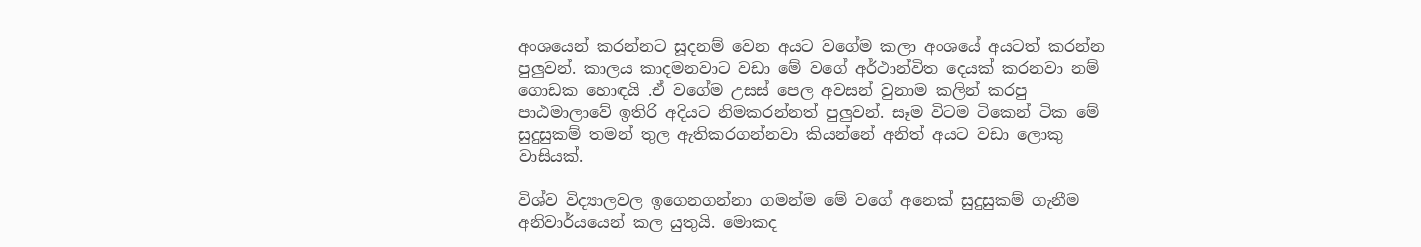අංශයෙන් කරන්නට සූදනම් වෙන අයට වගේම කලා අංශයේ අයටත් කරන්න පුලුවන්. කාලය කාදමනවාට වඩා මේ වගේ අර්ථාන්විත දෙයක් කරනවා නම් ගොඩක හොඳයි .ඒ වගේම උසස් පෙල අවසන් වුනාම කලින් කරපු පාඨමාලාවේ ඉතිරි අදියට නිමකරන්නත් පුලුවන්. සෑම විටම ටිකෙන් ටික මේ සුදුසුකම් තමන් තුල ඇතිකරගන්නවා කියන්නේ අනිත් අයට වඩා ලොකු වාසියක්.

විශ්ව විද්‍යාලවල ඉගෙනගන්නා ගමන්ම මේ වගේ අනෙක් සුදුසුකම් ගැනීම අනිවාර්යයෙන් කල යුතුයි. මොකද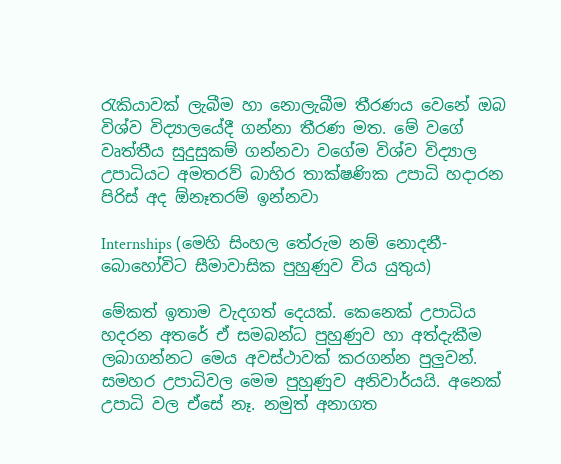රැකියාවක් ලැබීම හා නොලැබීම තීරණය වෙනේ ඔබ විශ්ව විද්‍යාලයේදී ගන්නා තීරණ මත. මේ වගේ වෘත්තීය සුදුසුකම් ගන්නවා වගේම විශ්ව විද්‍යාල උපාධියට අමතරව් බාහිර තාක්ෂණික උපාධි හදාරන පිරිස් අද ඕනෑතරම් ඉන්නවා

Internships (මෙහි සිංහල තේරුම නම් නොදනී- බොහෝවිට සීමාවාසික පුහුණුව විය යුතුය)

මේකත් ඉතාම වැදගත් දෙයක්. කෙනෙක් උපාධිය හදරන අතරේ ඒ සමබන්ධ පුහුණුව හා අත්දැකීම ලබාගන්නට මෙය අවස්ථාවක් කරගන්න පුලුවන්. සමහර උපාධිවල මෙම පුහුණුව අනිවාර්යයි. අනෙක් උපාධි වල ඒසේ නෑ. නමුත් අනාගත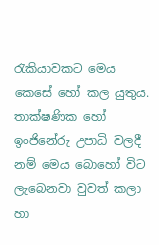රැකියාවකට මෙය කෙසේ හෝ කල යුතුය. තාක්ෂණික හෝ ඉංජිනේරු උපාධි වලදී නම් මෙය බොහෝ විට ලැබෙනවා වුවත් කලා හා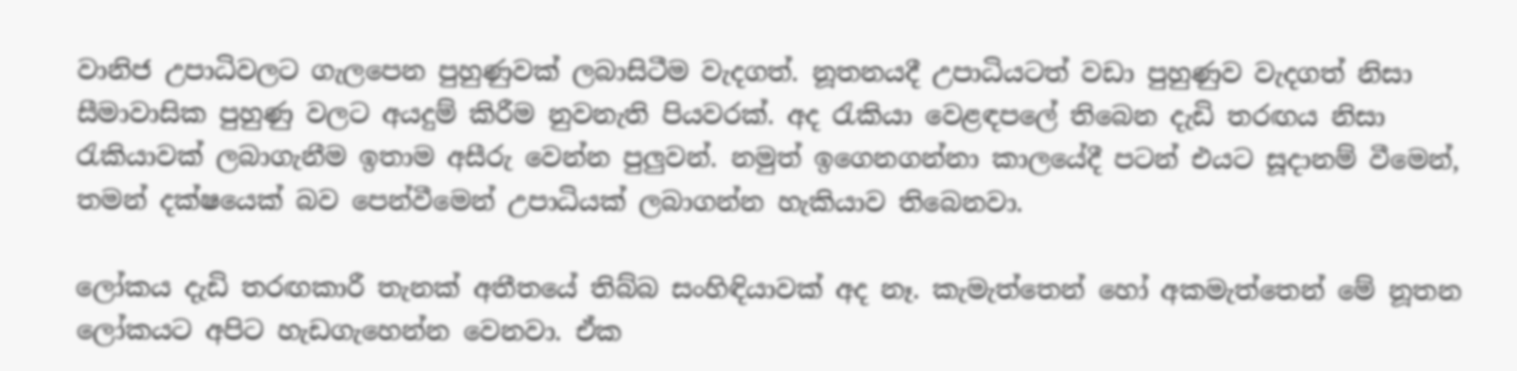වානිජ උපාධිවලට ගැලපෙන පුහුණුවක් ලබාසිටීම වැදගත්. නූතනයදී උපාධියටත් වඩා පුහුණුව වැදගත් නිසා සීමාවාසික පුහුණු වලට අයදුම් කිරීම නුවනැති පියවරක්. අද රැකියා වෙළඳපලේ තිබෙන දැඩි තරඟය නිසා රැකියාවක් ලබාගැනීම ඉතාම අසීරු වෙන්න පුලුවන්. නමුත් ඉගෙනගන්නා කාලයේදී පටන් එයට සූදානම් වීමෙන්, තමන් දක්ෂයෙක් බව පෙන්වීමෙන් උපාධියක් ලබාගන්න හැකියාව තිබෙනවා.

ලෝකය දැඩි තරඟකාරී තැනක් අතීතයේ තිබ්බ සංහිඳියාවක් අද නෑ. කැමැත්තෙන් හෝ අකමැත්තෙන් මේ නූතන ලෝකයට අපිට හැඩගැහෙන්න වෙනවා. ඒක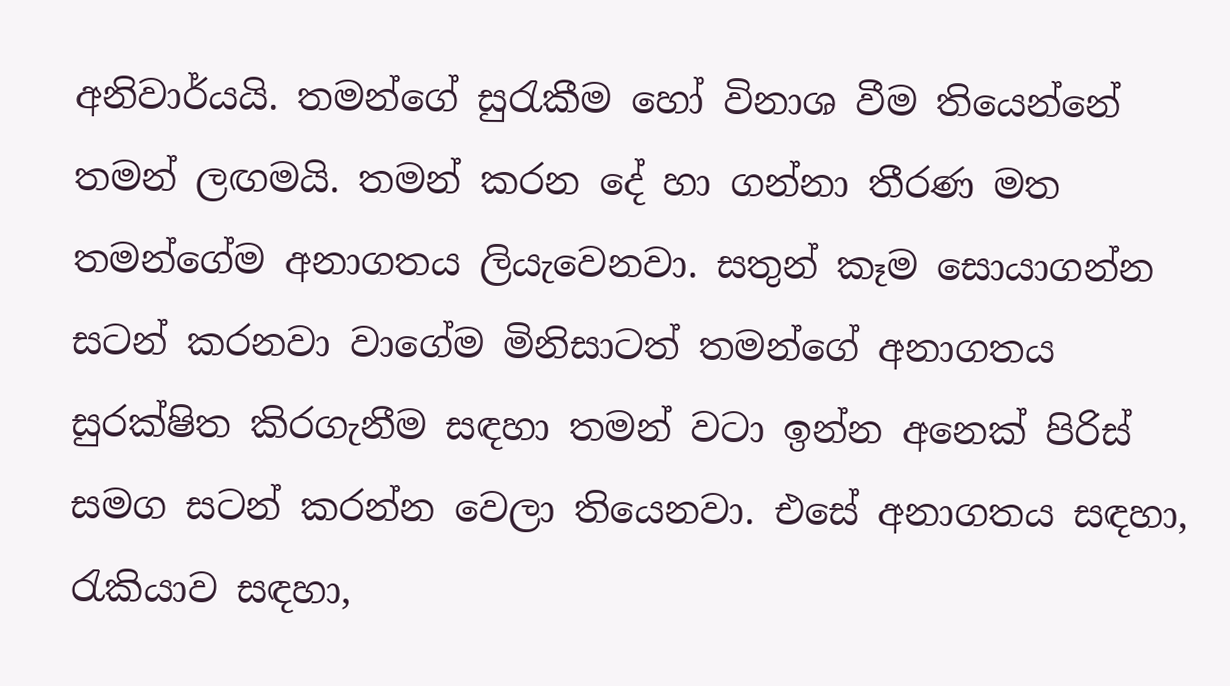අනිවාර්යයි. තමන්ගේ සුරැකීම හෝ විනාශ වීම තියෙන්නේ තමන් ලඟමයි. තමන් කරන දේ හා ගන්නා තීරණ මත තමන්ගේම අනාගතය ලියැවෙනවා. සතුන් කෑම සොයාගන්න සටන් කරනවා වාගේම මිනිසාටත් තමන්ගේ අනාගතය සුරක්ෂිත කිරගැනීම සඳහා තමන් වටා ඉන්න අනෙක් පිරිස් සමග සටන් කරන්න වෙලා තියෙනවා. එසේ අනාගතය සඳහා, රැකියාව සඳහා,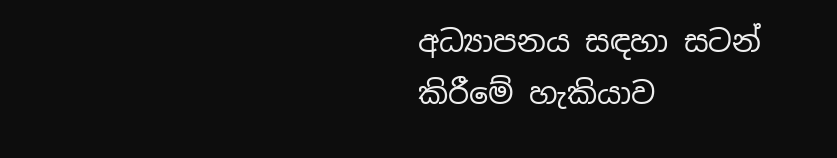අධ්‍යාපනය සඳහා සටන් කිරීමේ හැකියාව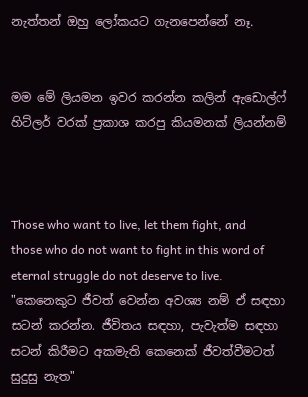නැත්තන් ඔහු ලෝකයට ගැනපෙන්නේ නෑ.


මම මේ ලියමන ඉවර කරන්න කලින් ඇඩොල්ෆ් හිට්ලර් වරක් ප්‍රකාශ කරපු කියමනක් ලියන්නම්



Those who want to live, let them fight, and those who do not want to fight in this word of eternal struggle do not deserve to live.
"කෙනෙකුට ජීවත් වෙන්න අවශ්‍ය නම් ඒ සඳහා සටන් කරන්න. ජීවිතය සඳහා, පැවැත්ම සඳහා සටන් කිරීමට අකමැති කෙනෙක් ජීවත්වීමටත් සුදුසු නැත"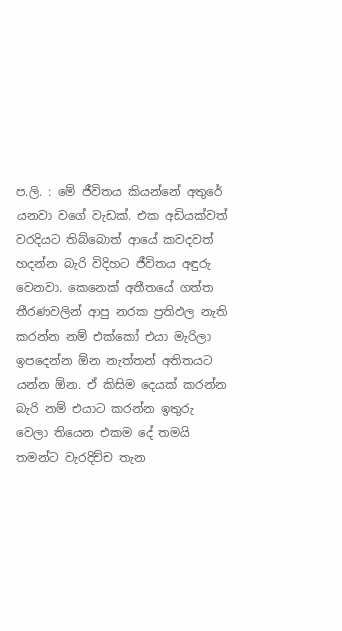ප.ලි. : මේ ජීවිතය කියන්නේ අතුරේ යනවා වගේ වැඩක්. එක අඩියක්වත් වරදියට තිබ්බොත් ආයේ කවදවත් හදන්න බැරි විදිහට ජීවිතය අඳුරු වෙනවා. කෙනෙක් අතීතයේ ගත්ත තීරණවලින් ආපු නරක ප්‍රතිඵල නැති කරන්න නම් එක්කෝ එයා මැරිලා ඉපදෙන්න ඕන නැත්තන් අතිතයට යන්න ඕන. ඒ කිසිම දෙයක් කරන්න බැරි නම් එයාට කරන්න ඉතුරු වෙලා තියෙන එකම දේ තමයි තමන්ට වැරදිච්ච තැන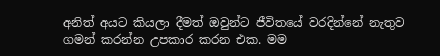අනිත් අයට කියලා දීමත් ඔවුන්ට ජීවිතයේ වරදින්නේ නැතුව ගමන් කරන්න උපකාර කරන එක. මම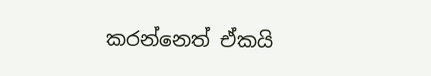කරන්නෙත් ඒකයි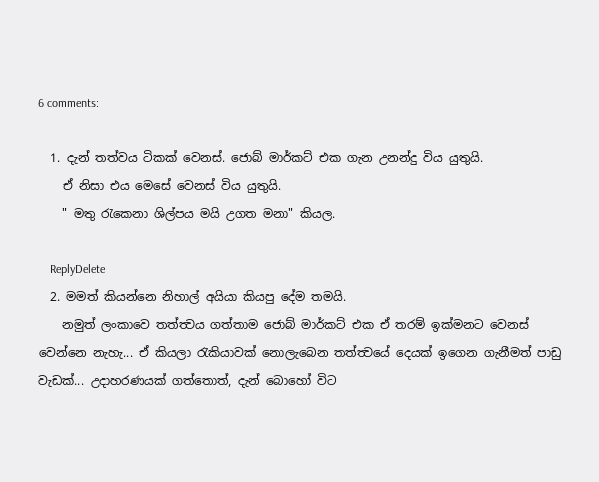6 comments:

  1. දැන් තත්වය ටිකක් වෙනස්. ජොබ් මාර්කට් එක ගැන උනන්දු විය යුතුයි.
    ඒ නිසා එය මෙසේ වෙනස් විය යුතුයි.
    " මතු රැකෙනා ශිල්පය මයි උගත මනා" කියල.

    ReplyDelete
  2. මමත් කියන්නෙ නිහාල් අයියා කියපු දේම තමයි.
    නමුත් ලංකාවෙ තත්ත්‍වය ගත්තාම ජොබ් මාර්කට් එක ඒ තරම් ඉක්මනට වෙනස් වෙන්නෙ නැහැ... ඒ කියලා රැකියාවක් නොලැබෙන තත්ත්‍වයේ දෙයක් ඉගෙන ගැනීමත් පාඩු වැඩක්... උදාහරණයක් ගත්තොත්, දැන් බොහෝ විට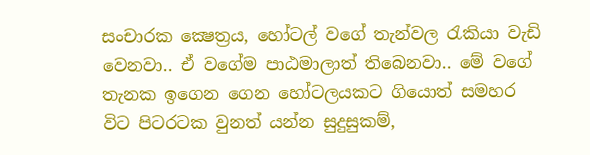සංචාරක ක්‍ෂෙත්‍රය, හෝටල් වගේ තැන්වල රැකියා වැඩි වෙනවා.. ඒ වගේම පාඨමාලාත් තිබෙනවා.. මේ වගේ තැනක ඉගෙන ගෙන හෝටලයකට ගියොත් සමහර විට පිටරටක වුනත් යන්න සුදුසුකම්,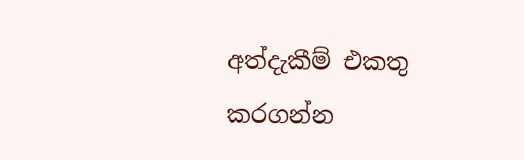අත්දැකීම් එකතු කරගන්න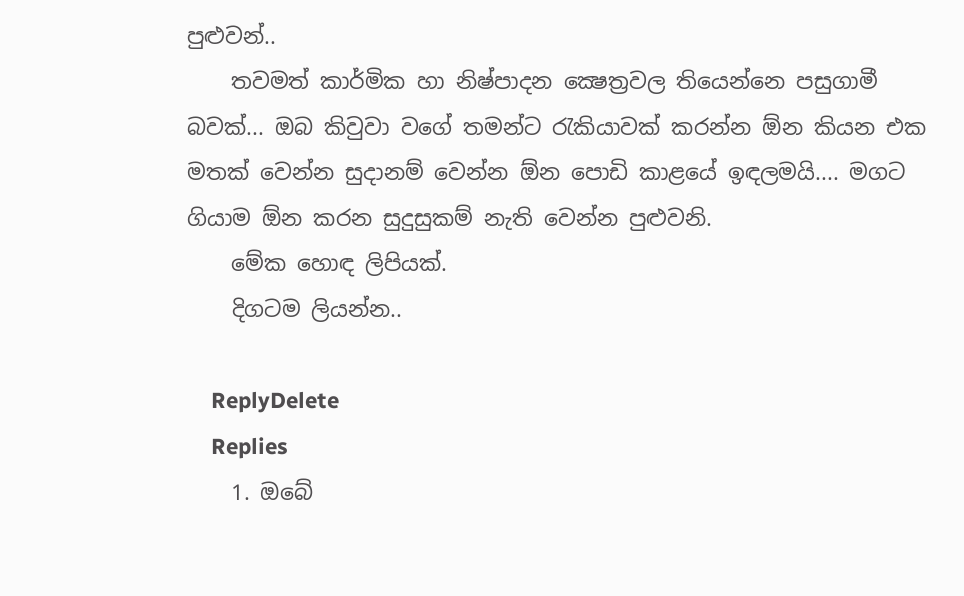පුළුවන්..
    තවමත් කාර්මික හා නිෂ්පාදන ක්‍ෂෙත්‍රවල තියෙන්නෙ පසුගාමී බවක්... ඔබ කිවුවා වගේ තමන්ට රැකියාවක් කරන්න ඕන කියන එක මතක් වෙන්න සුදානම් වෙන්න ඕන පොඩි කාළයේ ඉඳලමයි.... මගට ගියාම ඕන කරන සුදුසුකම් නැති වෙන්න පුළුවනි.
    මේක හොඳ ලිපියක්.
    දිගටම ලියන්න..

    ReplyDelete
    Replies
    1. ඔබේ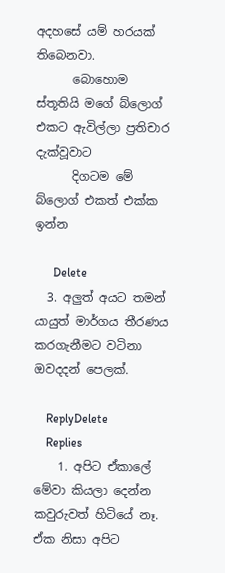අදහසේ යම් හරයක් තිබෙනවා.
      බොහොම ස්තූතියි මගේ බ්ලොග් එකට ඇවිල්ලා ප්‍රතිචාර දැක්වූවාට
      දිගටම මේ බ්ලොග් එකත් එක්ක ඉන්න

      Delete
  3. අලුත් අයට තමන් යායුත් මාර්ගය තීරණය කරගැනීමට වටිනා ඔවදදන් පෙලක්.

    ReplyDelete
    Replies
    1. අපිට ඒකාලේ මේවා කියලා දෙන්න කවුරුවත් හිටියේ නෑ. ඒක නිසා අපිට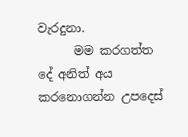වැරදුනා.
      මම කරගත්ත දේ අනිත් අය කරනොගන්න උපදෙස්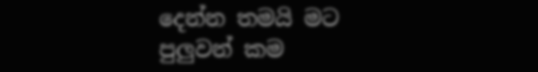දෙන්න තමයි මට පුලුවන් කම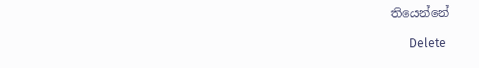තියෙන්නේ

      Delete